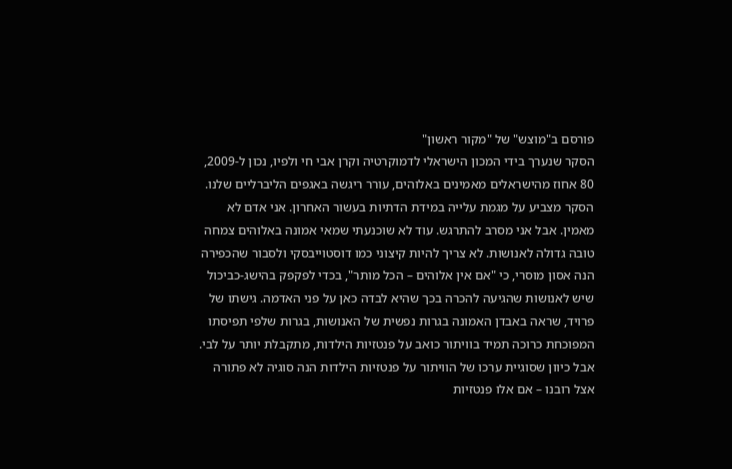פורסם ב"מוצש" של "מקור ראשון"
הסקר שנערך בידי המכון הישראלי לדמוקרטיה וקרן אבי חי ולפיו, נכון ל-2009, 80 אחוז מהישראלים מאמינים באלוהים, עורר ריגשה באגפים הליברליים שלנו. הסקר מצביע על מגמת עלייה במידת הדתיות בעשור האחרון. אני אדם לא מאמין. אבל אני מסרב להתרגש. עוד לא שוכנעתי שמאי אמונה באלוהים צמחה טובה גדולה לאנושות. לא צריך להיות קיצוני כמו דוסטוייבסקי ולסבור שהכפירה הנה אסון מוסרי, כי "אם אין אלוהים – הכל מותר", בכדי לפקפק בהישג-כביכול שיש לאנושות שהגיעה להכרה בכך שהיא לבדה כאן על פני האדמה. גישתו של פרויד, שראה באבדן האמונה בגרות נפשית של האנושות, בגרות שלפי תפיסתו המפוכחת כרוכה תמיד בוויתור כואב על פנטזיות הילדות, מתקבלת יותר על לבי. אבל כיוון שסוגיית ערכו של הוויתור על פנטזיות הילדות הנה סוגיה לא פתורה אצל רובנו – אם אלו פנטזיות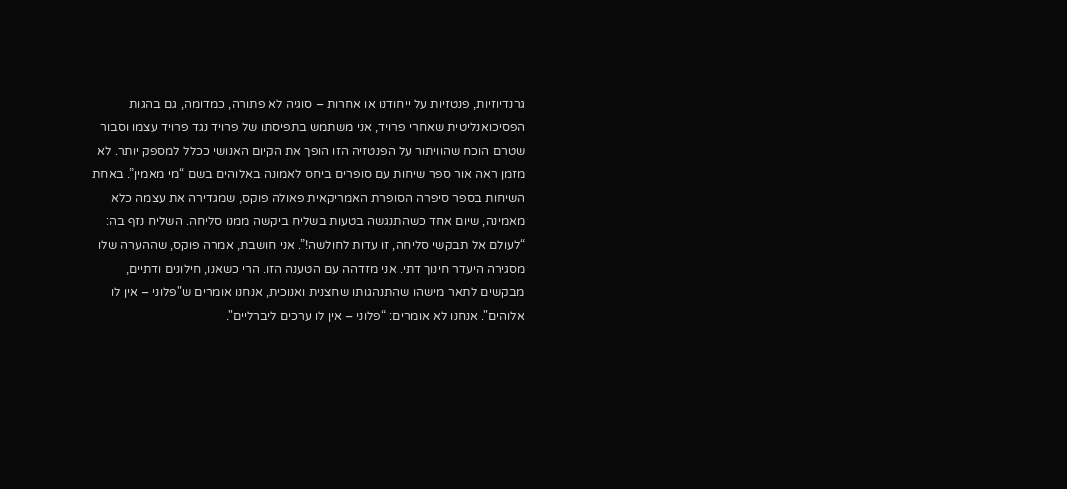גרנדיוזיות, פנטזיות על ייחודנו או אחרות – סוגיה לא פתורה, כמדומה, גם בהגות הפסיכואנליטית שאחרי פרויד, אני משתמש בתפיסתו של פרויד נגד פרויד עצמו וסבור שטרם הוכח שהוויתור על הפנטזיה הזו הופך את הקיום האנושי ככלל למספק יותר. לא מזמן ראה אור ספר שיחות עם סופרים ביחס לאמונה באלוהים בשם “מי מאמין”. באחת השיחות בספר סיפרה הסופרת האמריקאית פאולה פוקס, שמגדירה את עצמה כלא מאמינה, שיום אחד כשהתנגשה בטעות בשליח ביקשה ממנו סליחה. השליח נזף בה: “לעולם אל תבקשי סליחה, זו עדות לחולשה!”. אני חושבת, אמרה פוקס, שההערה שלו מסגירה היעדר חינוך דתי. אני מזדהה עם הטענה הזו. הרי כשאנו, חילונים ודתיים, מבקשים לתאר מישהו שהתנהגותו שחצנית ואנוכית, אנחנו אומרים ש"פלוני – אין לו אלוהים". אנחנו לא אומרים: “פלוני – אין לו ערכים ליברליים".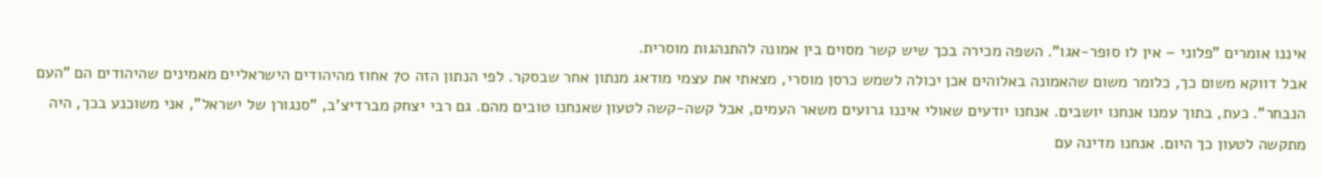איננו אומרים "פלוני – אין לו סופר-אגו". השפה מכירה בכך שיש קשר מסוים בין אמונה להתנהגות מוסרית.
אבל דווקא משום כך, כלומר משום שהאמונה באלוהים אכן יכולה לשמש כרסן מוסרי, מצאתי את עצמי מודאג מנתון אחר שבסקר. לפי הנתון הזה 70 אחוז מהיהודים הישראליים מאמינים שהיהודים הם "העם הנבחר”. כעת, בתוך עמנו אנחנו יושבים. אנחנו יודעים שאולי איננו גרועים משאר העמים, אבל קשה-קשה לטעון שאנחנו טובים מהם. גם רבי יצחק מברדיצ'ב, "סנגורן של ישראל", אני משוכנע בכך, היה מתקשה לטעון כך היום. אנחנו מדינה עם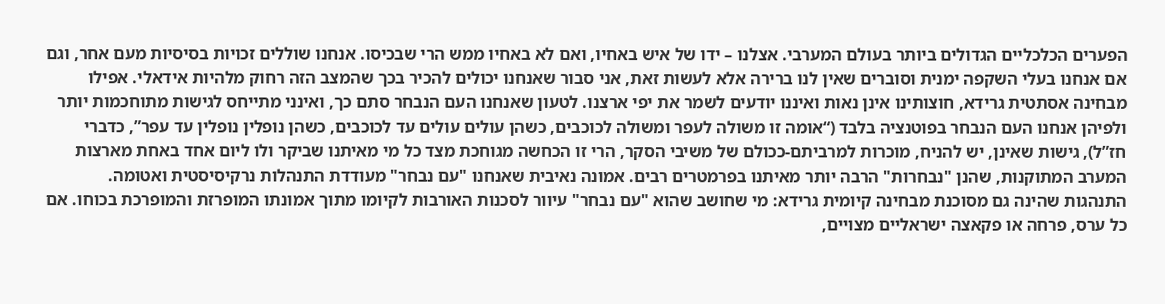הפערים הכלכליים הגדולים ביותר בעולם המערבי. אצלנו – ידו של איש באחיו, ואם לא באחיו ממש הרי שבכיסו. אנחנו שוללים זכויות בסיסיות מעם אחר, וגם אם אנחנו בעלי השקפה ימנית וסוברים שאין לנו ברירה אלא לעשות זאת, אני סבור שאנחנו יכולים להכיר בכך שהמצב הזה רחוק מלהיות אידאלי. אפילו מבחינה אסתטית גרידא, חוצותינו אינן נאות ואיננו יודעים לשמר את יפי ארצנו. לטעון שאנחנו העם הנבחר סתם כך, ואינני מתייחס לגישות מתוחכמות יותר ולפיהן אנחנו העם הנבחר בפוטנציה בלבד (“אומה זו משולה לעפר ומשולה לכוכבים, כשהן עולים עולים עד לכוכבים, כשהן נופלין נופלין עד עפר”, כדברי חז”ל), גישות שאינן, יש להניח, מוכרות למרביתם-ככולם של משיבי הסקר, הרי זו הכחשה מגוחכת מצד כל מי מאיתנו שביקר ולו ליום אחד באחת מארצות המערב המתוקנות, שהנן "נבחרות" הרבה יותר מאיתנו בפרמטרים רבים. אמונה נאיבית שאנחנו "עם נבחר" מעודדת התנהלות נרקיסיסטית ואטומה. התנהגות שהינה גם מסוכנת מבחינה קיומית גרידא: מי שחושב שהוא "עם נבחר" עיוור לסכנות האורבות לקיומו מתוך אמונתו המופרזת והמופרכת בכוחו. אם כל ערס, פרחה או פקאצה ישראליים מצויים,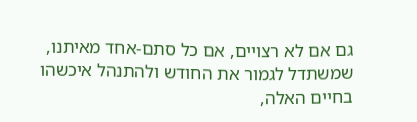גם אם לא רצויים, אם כל סתם-אחד מאיתנו, שמשתדל לגמור את החודש ולהתנהל איכשהו בחיים האלה,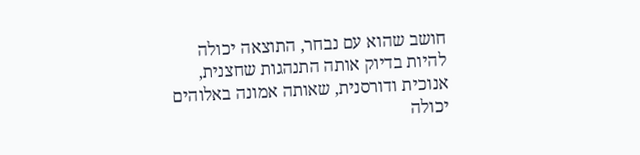חושב שהוא עם נבחר, התוצאה יכולה להיות בדיוק אותה התנהגות שחצנית, אנוכית ודורסנית, שאותה אמונה באלוהים יכולה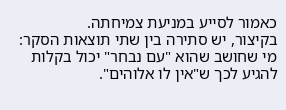כאמור לסייע במניעת צמיחתה.
בקיצור, יש סתירה בין שתי תוצאות הסקר: מי שחושב שהוא "עם נבחר" יכול בקלות להגיע לכך ש"אין לו אלוהים".